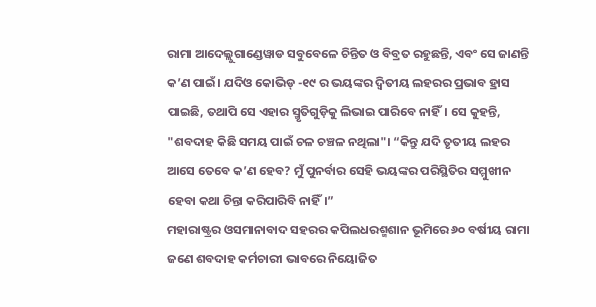ରାମା ଆଦେଲ୍ଲୁଗାଣ୍ଡେୱାଡ ସବୁବେଳେ ଚିନ୍ତିତ ଓ ବିବ୍ରତ ରହୁଛନ୍ତି, ଏବଂ ସେ ଜାଣନ୍ତି କ’ଣ ପାଇଁ। ଯଦିଓ କୋଭିଡ୍ -୧୯ ର ଭୟଙ୍କର ଦ୍ୱିତୀୟ ଲହରର ପ୍ରଭାବ ହ୍ରାସ ପାଇଛି, ତଥାପି ସେ ଏହାର ସ୍ମୃତିଗୁଡ଼ିକୁ ଲିଭାଇ ପାରିବେ ନାହିଁ। ସେ କୁହନ୍ତି, "ଶବଦାହ କିଛି ସମୟ ପାଇଁ ଚଳ ଚଞ୍ଚଳ ନଥିଲା"। “କିନ୍ତୁ ଯଦି ତୃତୀୟ ଲହର ଆସେ ତେବେ କ’ଣ ହେବ? ମୁଁ ପୁନର୍ବାର ସେହି ଭୟଙ୍କର ପରିସ୍ଥିତିର ସମ୍ମୁଖୀନ ହେବା କଥା ଚିନ୍ତା କରିପାରିବି ନାହିଁ।”
ମହାରାଷ୍ଟ୍ରର ଓସମାନାବାଦ ସହରର କପିଲଧରଶ୍ମଶାନ ଭୂମିରେ ୬୦ ବର୍ଷୀୟ ରାମା ଜଣେ ଶବଦାହ କର୍ମଚାରୀ ଭାବରେ ନିୟୋଜିତ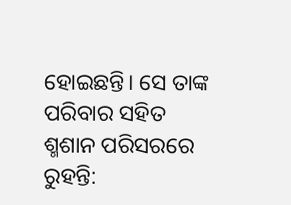ହୋଇଛନ୍ତି। ସେ ତାଙ୍କ ପରିବାର ସହିତ ଶ୍ମଶାନ ପରିସରରେ ରୁହନ୍ତି: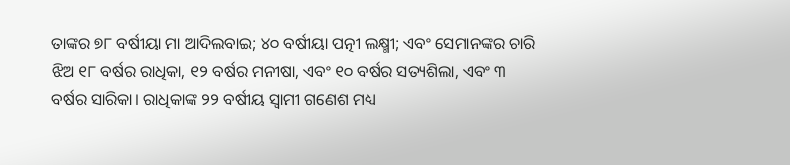ତାଙ୍କର ୭୮ ବର୍ଷୀୟା ମା ଆଦିଲବାଇ; ୪୦ ବର୍ଷୀୟା ପତ୍ନୀ ଲକ୍ଷ୍ମୀ; ଏବଂ ସେମାନଙ୍କର ଚାରି ଝିଅ ୧୮ ବର୍ଷର ରାଧିକା, ୧୨ ବର୍ଷର ମନୀଷା, ଏବଂ ୧୦ ବର୍ଷର ସତ୍ୟଶିଲା, ଏବଂ ୩ ବର୍ଷର ସାରିକା। ରାଧିକାଙ୍କ ୨୨ ବର୍ଷୀୟ ସ୍ୱାମୀ ଗଣେଶ ମଧ୍ୟ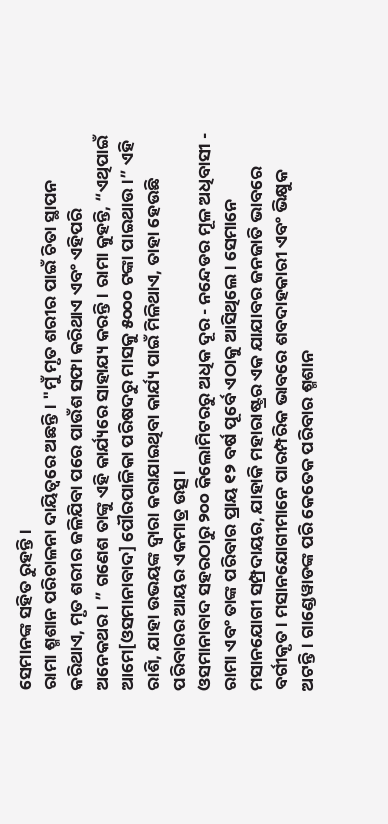ସେମାନଙ୍କ ସହିତ ରୁହନ୍ତି।
ରାମା ଶ୍ମଶାନ ପରିଚାଳନା ଦାୟିତ୍ୱରେ ଅଛନ୍ତି। "ମୁଁ ମୃତ ଶରୀର ପାଇଁ ଚିତା ସ୍ଥାପନ କରିଥାଏ, ମୃତ ଶରୀର ଜଳିଯିବା ପରେ ପାଉଁଶ ସଫା କରିଥାଏ ଏବଂ ଏହିପରି ଅନେକଥର। ” ଗଣେଶ ତାଙ୍କୁ ଏହି କାର୍ଯ୍ୟରେ ସାହାଯ୍ୟ କରନ୍ତି। ରାମା କୁହନ୍ତି, “ଏଥିପାଇଁ ଆମେ[ଓସମାନାବାଦ] ପୌରପାଳିକା ପରିଷଦରୁ ମାସକୁ ୫୦୦୦ ଟଙ୍କା ପାଇଥାଉ।” ଏହି ରାଶି, ଯାହା ଉଭୟଙ୍କ ଦ୍ୱାରା କରାଯାଇଥିବା କାର୍ଯ୍ୟ ପାଇଁ ମିଳିଥାଏ, ତାହା ହେଉଛି ପରିବାରର ଆୟର ଏକମାତ୍ର ଉତ୍ସ।
ଓସମାନାବାଦ ସହରଠାରୁ ୨୦୦ କିଲୋମିଟରରୁ ଅଧିକ ଦୂର - ନନ୍ଦେଡର ମୂଳ ଅଧିବାସୀ - ରାମା ଏବଂ ତାଙ୍କ ପରିବାର ପ୍ରାୟ ୧୨ ବର୍ଷ ପୂର୍ବେ ଏଠାକୁ ଆସିଥିଲେ। ସେମାନେ ମସାନଯୋଗୀ ସମ୍ପ୍ରଦାୟର, ଯାହାକି ମହାରାଷ୍ଟ୍ରର ଏକ ଯାଯାବର ଜନଜାତି ଭାବରେ ବର୍ଗୀକୃତ। ମସାନଯୋଗୀମାନେ ପାରମ୍ପରିକ ଭାବରେ ଶବଦାହକାରୀ ଏବଂ ଭିକ୍ଷୁକ ଅଟନ୍ତି। ଗାଣ୍ଡେୱାଡଙ୍କ ପରି କେତେକ ପରିବାର ଶ୍ମଶାନ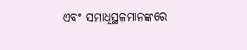ଏବଂ ସମାଧିସ୍ଥଳମାନଙ୍କରେ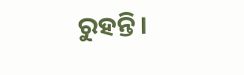ରୁହନ୍ତି।